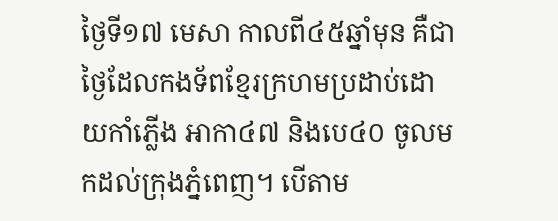ថ្ងៃទី១៧ មេសា កាលពី៤៥ឆ្នាំមុន គឺជាថ្ងៃដែលកងទ័ពខ្មែរក្រហមប្រដាប់ដោយកាំភ្លើង អាកា៤៧ និងបេ៤០ ចូលមកដល់ក្រុងភ្នំពេញ។ បើតាម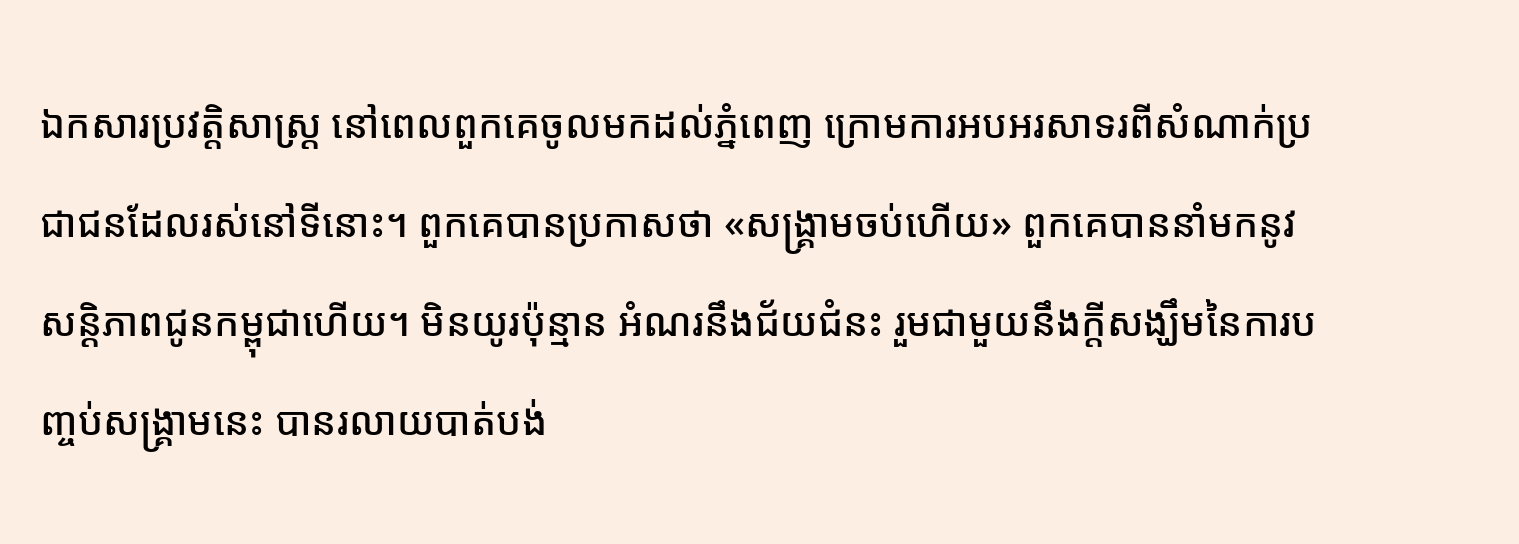ឯកសារប្រវត្តិសាស្ត្រ នៅពេលពួកគេចូលមកដល់ភ្នំពេញ ក្រោមការអបអរសាទរពីសំណាក់ប្រជាជនដែលរស់នៅទីនោះ។ ពួកគេបានប្រកាសថា «សង្គ្រាមចប់ហើយ» ពួកគេបាននាំមកនូវសន្ដិភាពជូនកម្ពុជាហើយ។ មិនយូរប៉ុន្មាន អំណរនឹងជ័យជំនះ រួមជាមួយនឹងក្តីសង្ឃឹមនៃការបញ្ចប់សង្គ្រាមនេះ បានរលាយបាត់បង់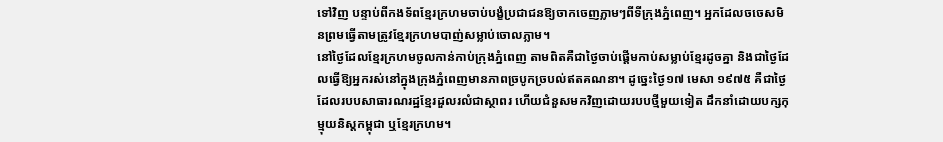ទៅវិញ បន្ទាប់ពីកងទ័ពខ្មែរក្រហមចាប់បង្ខំប្រជាជនឱ្យចាកចេញភ្លាមៗពីទីក្រុងភ្នំពេញ។ អ្នកដែលចចេសមិនព្រមធ្វើតាមត្រូវខ្មែរក្រហមបាញ់សម្លាប់ចោលភ្លាម។
នៅថ្ងៃដែលខ្មែរក្រហមចូលកាន់កាប់ក្រុងភ្នំពេញ តាមពិតគឺជាថ្ងៃចាប់ផ្ដើមកាប់សម្លាប់ខ្មែរដូចគ្នា និងជាថ្ងៃដែលធ្វើឱ្យអ្នករស់នៅក្នុងក្រុងភ្នំពេញមានភាពច្របូកច្របល់ឥតគណនា។ ដូច្នេះថ្ងៃ១៧ មេសា ១៩៧៥ គឺជាថ្ងៃដែលរបបសាធារណរដ្ឋខ្មែរដួលរលំជាស្ថាពរ ហើយជំនួសមកវិញដោយរបបថ្មីមួយទៀត ដឹកនាំដោយបក្សកុម្មុយនិស្តកម្ពុជា ឬខ្មែរក្រហម។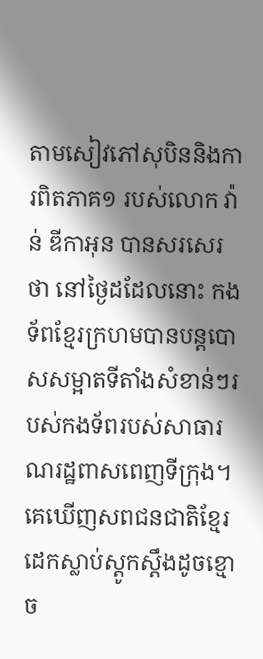តាមសៀវភៅសុបិននិងការពិតភាគ១ របស់លោក វ៉ាន់ ឌីកាអុន បានសរសេរថា នៅថ្ងៃដដែលនោះ កងទ័ពខ្មែរក្រហមបានបន្តបោសសម្អាតទីតាំងសំខាន់ៗរបស់កងទ័ពរបស់សាធារណរដ្ឋពាសពេញទីក្រុង។ គេឃើញសពជនជាតិខ្មែរដេកស្លាប់ស្ដូកស្ដឹងដូចខ្មោច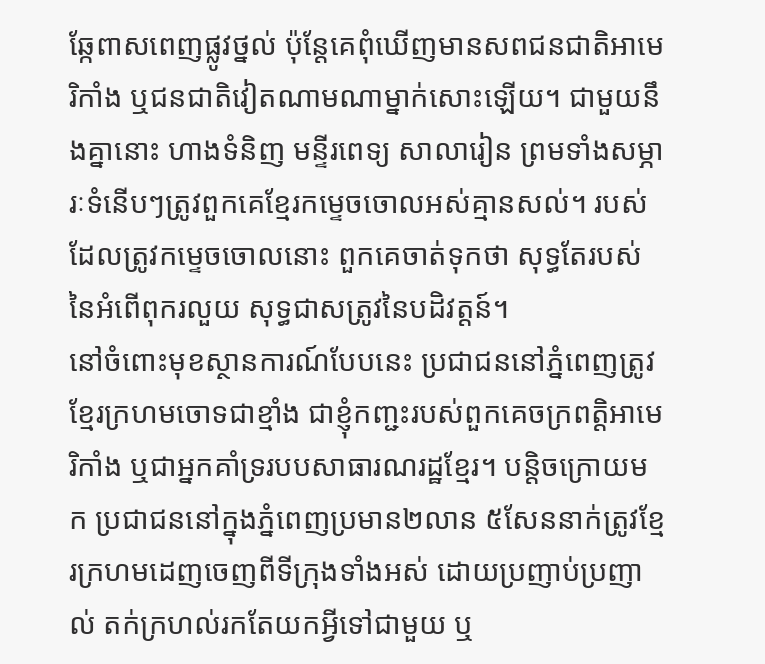ឆ្កែពាសពេញផ្លូវថ្នល់ ប៉ុន្តែគេពុំឃើញមានសពជនជាតិអាមេរិកាំង ឬជនជាតិវៀតណាមណាម្នាក់សោះឡើយ។ ជាមួយនឹងគ្នានោះ ហាងទំនិញ មន្ទីរពេទ្យ សាលារៀន ព្រមទាំងសម្ភារៈទំនើបៗត្រូវពួកគេខ្មែរកម្ទេចចោលអស់គ្មានសល់។ របស់ដែលត្រូវកម្ទេចចោលនោះ ពួកគេចាត់ទុកថា សុទ្ធតែរបស់នៃអំពើពុករលួយ សុទ្ធជាសត្រូវនៃបដិវត្តន៍។
នៅចំពោះមុខស្ថានការណ៍បែបនេះ ប្រជាជននៅភ្នំពេញត្រូវខ្មែរក្រហមចោទជាខ្មាំង ជាខ្ញុំកញ្ជះរបស់ពួកគេចក្រពត្តិអាមេរិកាំង ឬជាអ្នកគាំទ្ររបបសាធារណរដ្ឋខ្មែរ។ បន្តិចក្រោយមក ប្រជាជននៅក្នុងភ្នំពេញប្រមាន២លាន ៥សែននាក់ត្រូវខ្មែរក្រហមដេញចេញពីទីក្រុងទាំងអស់ ដោយប្រញាប់ប្រញាល់ តក់ក្រហល់រកតែយកអ្វីទៅជាមួយ ឬ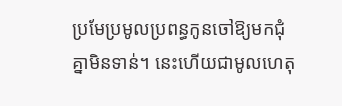ប្រមែប្រមូលប្រពន្ធកូនចៅឱ្យមកជុំគ្នាមិនទាន់។ នេះហើយជាមូលហេតុ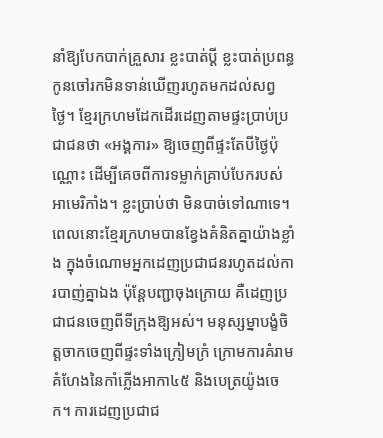នាំឱ្យបែកបាក់គ្រួសារ ខ្លះបាត់ប្ដី ខ្លះបាត់ប្រពន្ធកូនចៅរកមិនទាន់ឃើញរហូតមកដល់សព្វថ្ងៃ។ ខ្មែរក្រហមដែកដើរដេញតាមផ្ទះប្រាប់ប្រជាជនថា «អង្គការ» ឱ្យចេញពីផ្ទះតែបីថ្ងៃប៉ុណ្ណោះ ដើម្បីគេចពីការទម្លាក់គ្រាប់បែករបស់អាមេរិកាំង។ ខ្លះប្រាប់ថា មិនបាច់ទៅណាទេ។ ពេលនោះខ្មែរក្រហមបានខ្វែងគំនិតគ្នាយ៉ាងខ្លាំង ក្នុងចំណោមអ្នកដេញប្រជាជនរហូតដល់ការបាញ់គ្នាឯង ប៉ុន្តែបញ្ជាចុងក្រោយ គឺដេញប្រជាជនចេញពីទីក្រុងឱ្យអស់។ មនុស្សម្នាបង្ខំចិត្តចាកចេញពីផ្ទះទាំងក្រៀមក្រំ ក្រោមការគំរាមគំហែងនៃកាំភ្លើងអាកា៤៥ និងបេត្រយ៉ូងចេក។ ការដេញប្រជាជ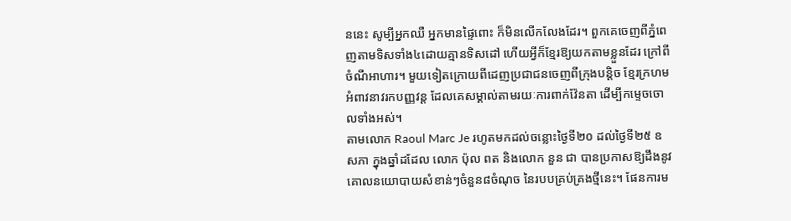ននេះ សូម្បីអ្នកឈឺ អ្នកមានផ្ទៃពោះ ក៏មិនលើកលែងដែរ។ ពួកគេចេញពីភ្នំពេញតាមទិសទាំង៤ដោយគ្មានទិសដៅ ហើយអ្វីក៏ខ្មែរឱ្យយកតាមខ្លួនដែរ ក្រៅពីចំណីអាហារ។ មួយទៀតក្រោយពីដេញប្រជាជនចេញពីក្រុងបន្តិច ខ្មែរក្រហមអំពាវនាវរកបញ្ញវន្ត ដែលគេសម្គាល់តាមរយៈការពាក់វ៉ែនតា ដើម្បីកម្ទេចចោលទាំងអស់។
តាមលោក Raoul Marc Je រហូតមកដល់ចន្លោះថ្ងៃទី២០ ដល់ថ្ងៃទី២៥ ឧសភា ក្នុងឆ្នាំដដែល លោក ប៉ុល ពត និងលោក នួន ជា បានប្រកាសឱ្យដឹងនូវគោលនយោបាយសំខាន់ៗចំនួន៨ចំណុច នៃរបបគ្រប់គ្រងថ្មីនេះ។ ផែនការម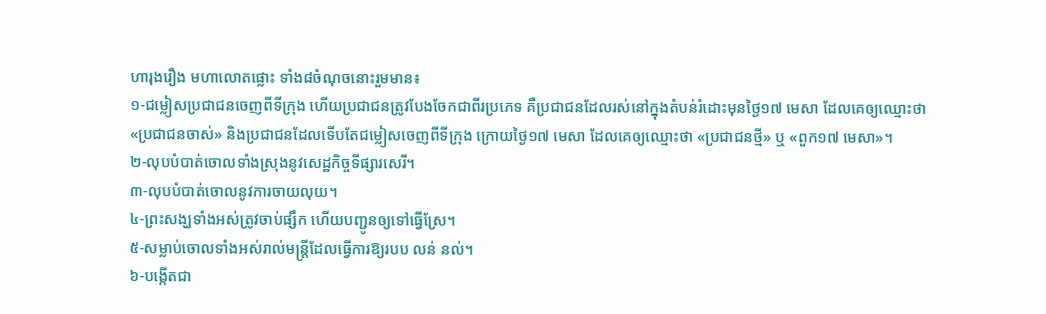ហារុងរឿង មហាលោតផ្លោះ ទាំង៨ចំណុចនោះរួមមាន៖
១-ជម្លៀសប្រជាជនចេញពីទីក្រុង ហើយប្រជាជនត្រូវបែងចែកជាពីរប្រភេទ គឺប្រជាជនដែលរស់នៅក្នុងតំបន់រំដោះមុនថ្ងៃ១៧ មេសា ដែលគេឲ្យឈ្មោះថា «ប្រជាជនចាស់» និងប្រជាជនដែលទើបតែជម្លៀសចេញពីទីក្រុង ក្រោយថ្ងៃ១៧ មេសា ដែលគេឲ្យឈ្មោះថា «ប្រជាជនថ្មី» ឬ «ពួក១៧ មេសា»។
២-លុបបំបាត់ចោលទាំងស្រុងនូវសេដ្ឋកិច្ចទីផ្សារសេរី។
៣-លុបបំបាត់ចោលនូវការចាយលុយ។
៤-ព្រះសង្ឃទាំងអស់ត្រូវចាប់ផ្សឹក ហើយបញ្ជូនឲ្យទៅធ្វើស្រែ។
៥-សម្លាប់ចោលទាំងអស់រាល់មន្រ្តីដែលធ្វើការឱ្យរបប លន់ នល់។
៦-បង្កើតជា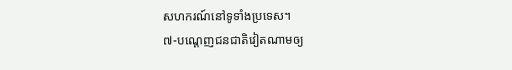សហករណ៍នៅទូទាំងប្រទេស។
៧-បណ្តេញជនជាតិវៀតណាមឲ្យ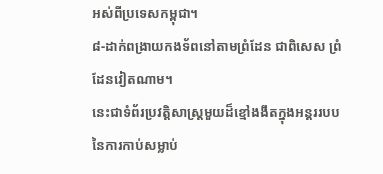អស់ពីប្រទេសកម្ពុជា។
៨-ដាក់ពង្រាយកងទ័ពនៅតាមព្រំដែន ជាពិសេស ព្រំដែនវៀតណាម។
នេះជាទំព័រប្រវត្តិសាស្ត្រមួយដ៏ខ្មៅងងឹតក្នុងអន្តររបបនៃការកាប់សម្លាប់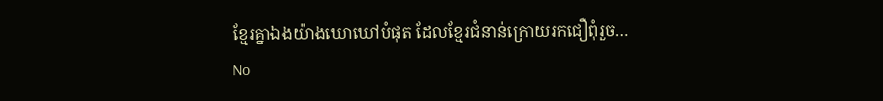ខ្មែរគ្នាឯងយ៉ាងឃោឃៅបំផុត ដែលខ្មែរជំនាន់ក្រោយរកជឿពុំរួច…
No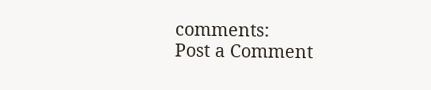comments:
Post a Comment